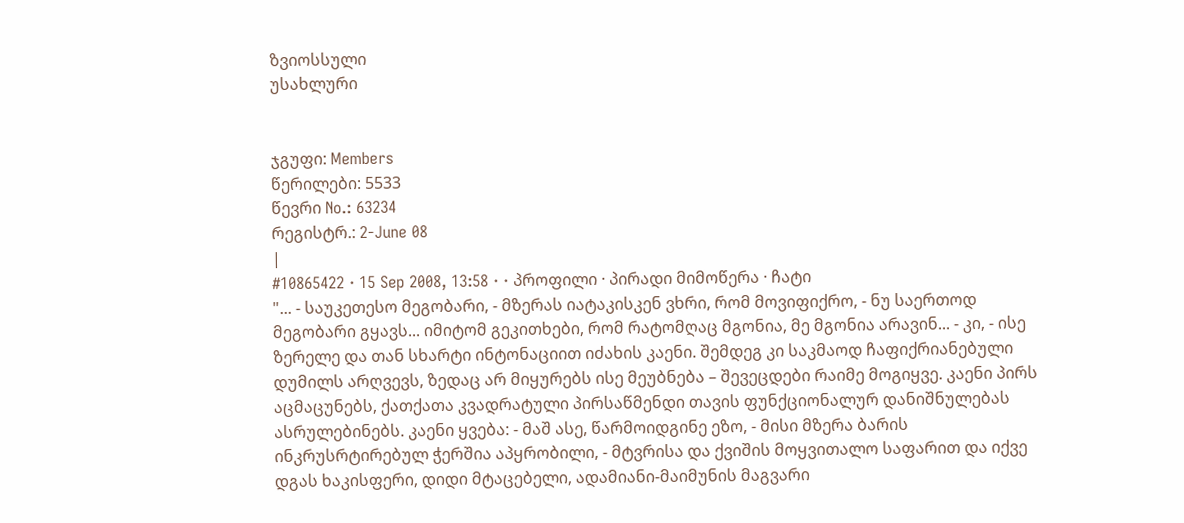ზვიოსსული
უსახლური


ჯგუფი: Members
წერილები: 5533
წევრი No.: 63234
რეგისტრ.: 2-June 08
|
#10865422 · 15 Sep 2008, 13:58 · · პროფილი · პირადი მიმოწერა · ჩატი
"... - საუკეთესო მეგობარი, - მზერას იატაკისკენ ვხრი, რომ მოვიფიქრო, - ნუ საერთოდ მეგობარი გყავს... იმიტომ გეკითხები, რომ რატომღაც მგონია, მე მგონია არავინ... - კი, - ისე ზერელე და თან სხარტი ინტონაციით იძახის კაენი. შემდეგ კი საკმაოდ ჩაფიქრიანებული დუმილს არღვევს, ზედაც არ მიყურებს ისე მეუბნება – შევეცდები რაიმე მოგიყვე. კაენი პირს აცმაცუნებს, ქათქათა კვადრატული პირსაწმენდი თავის ფუნქციონალურ დანიშნულებას ასრულებინებს. კაენი ყვება: - მაშ ასე, წარმოიდგინე ეზო, - მისი მზერა ბარის ინკრუსრტირებულ ჭერშია აპყრობილი, - მტვრისა და ქვიშის მოყვითალო საფარით და იქვე დგას ხაკისფერი, დიდი მტაცებელი, ადამიანი-მაიმუნის მაგვარი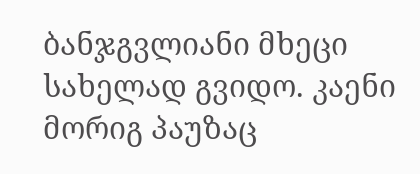ბანჯგვლიანი მხეცი სახელად გვიდო. კაენი მორიგ პაუზაც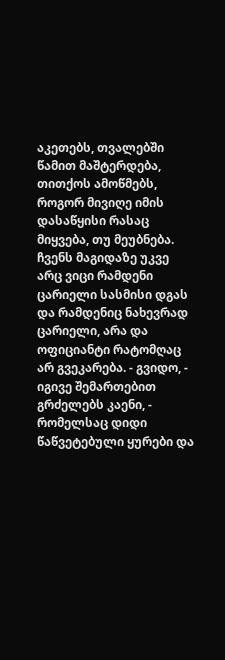აკეთებს, თვალებში წამით მაშტერდება, თითქოს ამოწმებს, როგორ მივიღე იმის დასაწყისი რასაც მიყვება, თუ მეუბნება. ჩვენს მაგიდაზე უკვე არც ვიცი რამდენი ცარიელი სასმისი დგას და რამდენიც ნახევრად ცარიელი, არა და ოფიციანტი რატომღაც არ გვეკარება. - გვიდო, - იგივე შემართებით გრძელებს კაენი, - რომელსაც დიდი წაწვეტებული ყურები და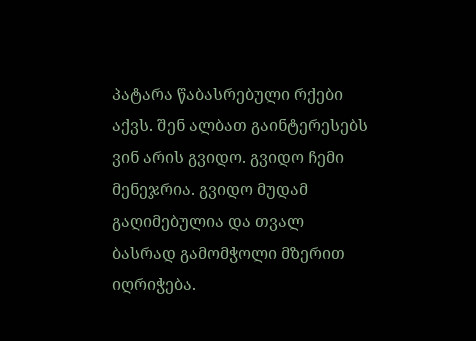პატარა წაბასრებული რქები აქვს. შენ ალბათ გაინტერესებს ვინ არის გვიდო. გვიდო ჩემი მენეჯრია. გვიდო მუდამ გაღიმებულია და თვალ ბასრად გამომჭოლი მზერით იღრიჭება.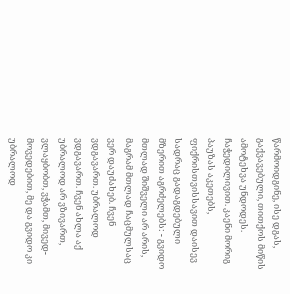წარმოიდგინე, ისე დგას, გაქვავებული, თითქოს მიწის ამოტეხვა უნდოდეს. ჩაჭედილივით. კაენი მორიგ პაუზას აკეთებს, ფიქრისთვისსავით დაისევ სადრაც გადაგდებული მზერით აგრძელებს: - გვიდო მთლად შიშველი არ არის, მაგრამ მთლად ჩაცმულსაც ვერ დაუძახებ. ჩვენ ვდგავართ. უბრალოდ ვდგავართ. ჩვენ ახლა აქ უბრალოდ არ ვზივართ, ვლაყბობთ, ვჭამთ, მივედ-მოვედებით, მე და გვიდო კი უბრალოდ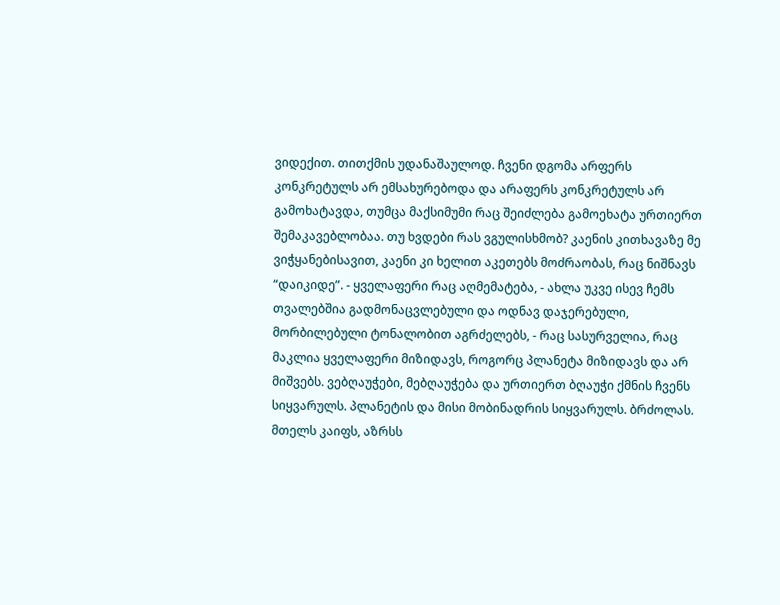ვიდექით. თითქმის უდანაშაულოდ. ჩვენი დგომა არფერს კონკრეტულს არ ემსახურებოდა და არაფერს კონკრეტულს არ გამოხატავდა, თუმცა მაქსიმუმი რაც შეიძლება გამოეხატა ურთიერთ შემაკავებლობაა. თუ ხვდები რას ვგულისხმობ? კაენის კითხავაზე მე ვიჭყანებისავით, კაენი კი ხელით აკეთებს მოძრაობას, რაც ნიშნავს “დაიკიდე”. - ყველაფერი რაც აღმემატება, - ახლა უკვე ისევ ჩემს თვალებშია გადმონაცვლებული და ოდნავ დაჯერებული, მორბილებული ტონალობით აგრძელებს, - რაც სასურველია, რაც მაკლია ყველაფერი მიზიდავს, როგორც პლანეტა მიზიდავს და არ მიშვებს. ვებღაუჭები, მებღაუჭება და ურთიერთ ბღაუჭი ქმნის ჩვენს სიყვარულს. პლანეტის და მისი მობინადრის სიყვარულს. ბრძოლას. მთელს კაიფს, აზრსს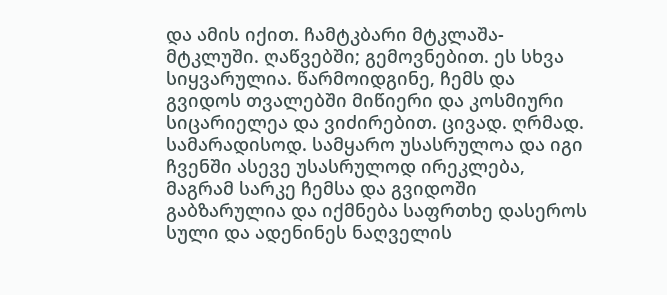და ამის იქით. ჩამტკბარი მტკლაშა-მტკლუში. ღაწვებში; გემოვნებით. ეს სხვა სიყვარულია. წარმოიდგინე, ჩემს და გვიდოს თვალებში მიწიერი და კოსმიური სიცარიელეა და ვიძირებით. ცივად. ღრმად. სამარადისოდ. სამყარო უსასრულოა და იგი ჩვენში ასევე უსასრულოდ ირეკლება, მაგრამ სარკე ჩემსა და გვიდოში გაბზარულია და იქმნება საფრთხე დასეროს სული და ადენინეს ნაღველის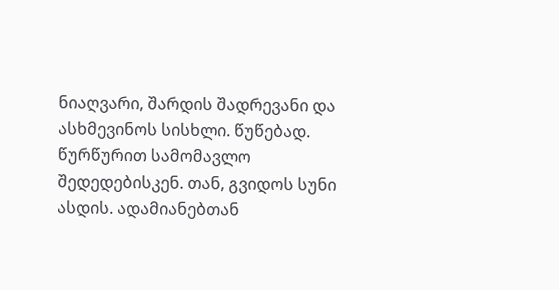ნიაღვარი, შარდის შადრევანი და ასხმევინოს სისხლი. წუწებად. წურწურით სამომავლო შედედებისკენ. თან, გვიდოს სუნი ასდის. ადამიანებთან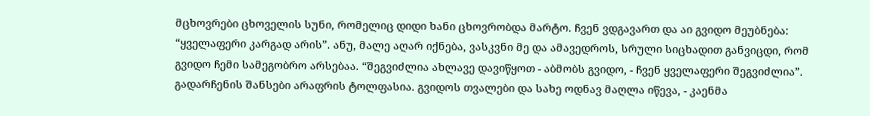მცხოვრები ცხოველის სუნი, რომელიც დიდი ხანი ცხოვრობდა მარტო. ჩვენ ვდგავართ და აი გვიდო მეუბნება: “ყველაფერი კარგად არის”. ანუ, მალე აღარ იქნება, ვასკვნი მე და ამავედროს, სრული სიცხადით განვიცდი, რომ გვიდო ჩემი სამეგობრო არსებაა. “შეგვიძლია ახლავე დავიწყოთ - აბმობს გვიდო, - ჩვენ ყველაფერი შეგვიძლია”. გადარჩენის შანსები არაფრის ტოლფასია. გვიდოს თვალები და სახე ოდნავ მაღლა იწევა, - კაენმა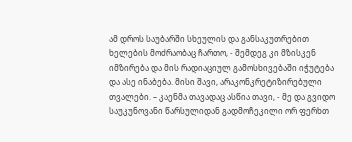ამ დროს საუბარში სხეულის და განსაკუთრებით ხელების მოძრაობაც ჩართო, - შემდეგ კი მზისკენ იმზირება და მის რადიაციულ გამოსხივებაში იჭუტება და ასე ინაბება. მისი შავი, არაკონკრეტიზირებული თვალები. – კაენმა თავადაც ასწია თავი, - მე და გვიდო საუკუნოვანი წარსულიდან გადმოჩეკილი ორ ფერხთ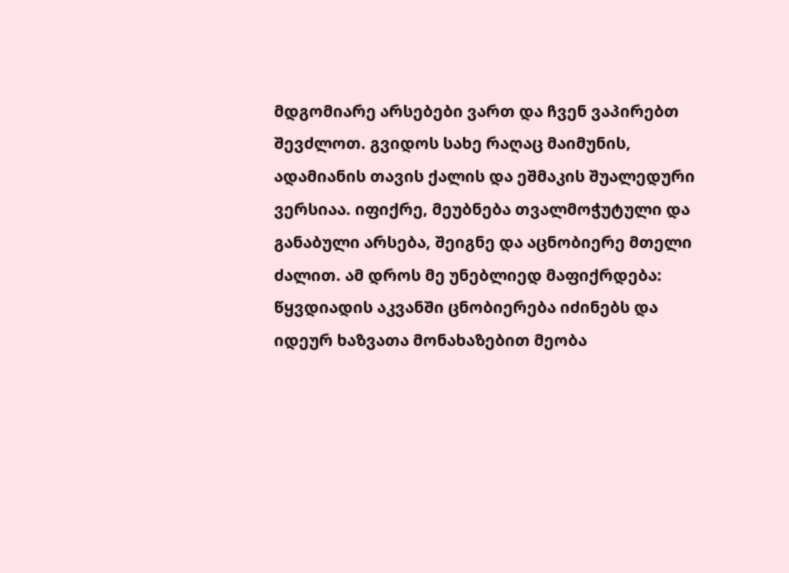მდგომიარე არსებები ვართ და ჩვენ ვაპირებთ შევძლოთ. გვიდოს სახე რაღაც მაიმუნის, ადამიანის თავის ქალის და ეშმაკის შუალედური ვერსიაა. იფიქრე, მეუბნება თვალმოჭუტული და განაბული არსება, შეიგნე და აცნობიერე მთელი ძალით. ამ დროს მე უნებლიედ მაფიქრდება: წყვდიადის აკვანში ცნობიერება იძინებს და იდეურ ხაზვათა მონახაზებით მეობა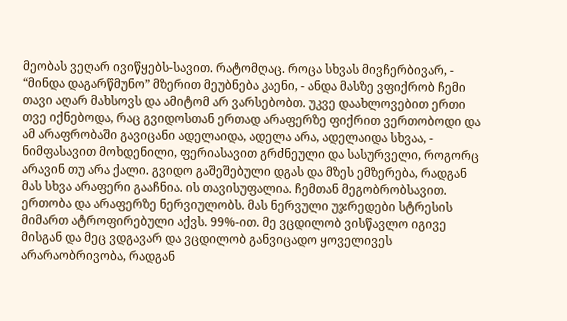მეობას ვეღარ ივიწყებს-სავით. რატომღაც. როცა სხვას მივჩერბივარ, - “მინდა დაგარწმუნო” მზერით მეუბნება კაენი, - ანდა მასზე ვფიქრობ ჩემი თავი აღარ მახსოვს და ამიტომ არ ვარსებობთ. უკვე დაახლოვებით ერთი თვე იქნებოდა, რაც გვიდოსთან ერთად არაფერზე ფიქრით ვერთობოდი და ამ არაფრობაში გავიცანი ადელაიდა, ადელა არა, ადელაიდა სხვაა, - ნიმფასავით მოხდენილი, ფერიასავით გრძნეული და სასურველი, როგორც არავინ თუ არა ქალი. გვიდო გაშეშებული დგას და მზეს ემზერება, რადგან მას სხვა არაფერი გააჩნია. ის თავისუფალია. ჩემთან მეგობრობსავით. ერთობა და არაფერზე ნერვიულობს. მას ნერვული უჯრედები სტრესის მიმართ ატროფირებული აქვს. 99%-ით. მე ვცდილობ ვისწავლო იგივე მისგან და მეც ვდგავარ და ვცდილობ განვიცადო ყოველივეს არარაობრივობა, რადგან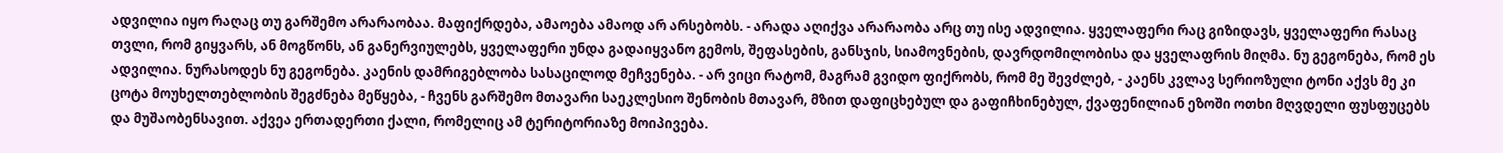ადვილია იყო რაღაც თუ გარშემო არარაობაა. მაფიქრდება, ამაოება ამაოდ არ არსებობს. - არადა აღიქვა არარაობა არც თუ ისე ადვილია. ყველაფერი რაც გიზიდავს, ყველაფერი რასაც თვლი, რომ გიყვარს, ან მოგწონს, ან განერვიულებს, ყველაფერი უნდა გადაიყვანო გემოს, შეფასების, განსჯის, სიამოვნების, დავრდომილობისა და ყველაფრის მიღმა. ნუ გეგონება, რომ ეს ადვილია. ნურასოდეს ნუ გეგონება. კაენის დამრიგებლობა სასაცილოდ მეჩვენება. - არ ვიცი რატომ, მაგრამ გვიდო ფიქრობს, რომ მე შევძლებ, - კაენს კვლავ სერიოზული ტონი აქვს მე კი ცოტა მოუხელთებლობის შეგძნება მეწყება, - ჩვენს გარშემო მთავარი საეკლესიო შენობის მთავარ, მზით დაფიცხებულ და გაფიჩხინებულ, ქვაფენილიან ეზოში ოთხი მღვდელი ფუსფუცებს და მუშაობენსავით. აქვეა ერთადერთი ქალი, რომელიც ამ ტერიტორიაზე მოიპივება.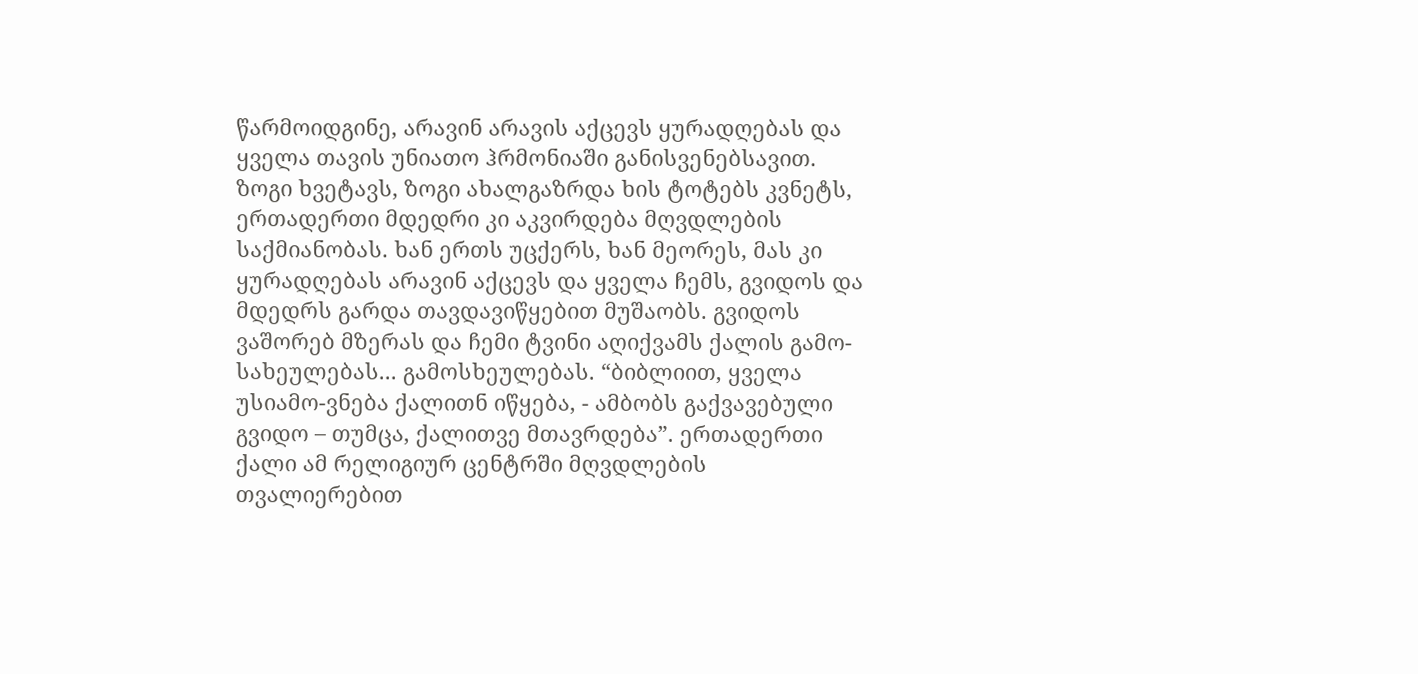წარმოიდგინე, არავინ არავის აქცევს ყურადღებას და ყველა თავის უნიათო ჰრმონიაში განისვენებსავით. ზოგი ხვეტავს, ზოგი ახალგაზრდა ხის ტოტებს კვნეტს, ერთადერთი მდედრი კი აკვირდება მღვდლების საქმიანობას. ხან ერთს უცქერს, ხან მეორეს, მას კი ყურადღებას არავინ აქცევს და ყველა ჩემს, გვიდოს და მდედრს გარდა თავდავიწყებით მუშაობს. გვიდოს ვაშორებ მზერას და ჩემი ტვინი აღიქვამს ქალის გამო-სახეულებას... გამოსხეულებას. “ბიბლიით, ყველა უსიამო-ვნება ქალითნ იწყება, - ამბობს გაქვავებული გვიდო – თუმცა, ქალითვე მთავრდება”. ერთადერთი ქალი ამ რელიგიურ ცენტრში მღვდლების თვალიერებით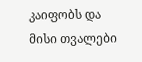კაიფობს და მისი თვალები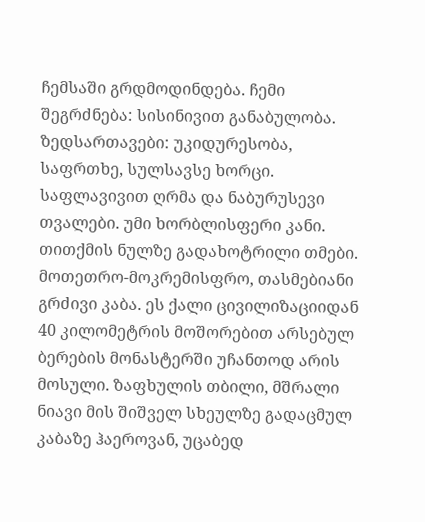ჩემსაში გრდმოდინდება. ჩემი შეგრძნება: სისინივით განაბულობა. ზედსართავები: უკიდურესობა, საფრთხე, სულსავსე ხორცი. საფლავივით ღრმა და ნაბურუსევი თვალები. უმი ხორბლისფერი კანი. თითქმის ნულზე გადახოტრილი თმები. მოთეთრო-მოკრემისფრო, თასმებიანი გრძივი კაბა. ეს ქალი ცივილიზაციიდან 40 კილომეტრის მოშორებით არსებულ ბერების მონასტერში უჩანთოდ არის მოსული. ზაფხულის თბილი, მშრალი ნიავი მის შიშველ სხეულზე გადაცმულ კაბაზე ჰაეროვან, უცაბედ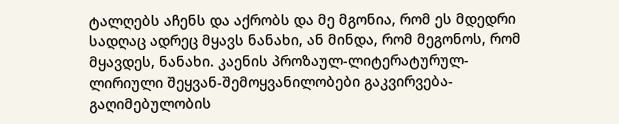ტალღებს აჩენს და აქრობს და მე მგონია, რომ ეს მდედრი სადღაც ადრეც მყავს ნანახი, ან მინდა, რომ მეგონოს, რომ მყავდეს, ნანახი. კაენის პროზაულ-ლიტერატურულ-ლირიული შეყვან-შემოყვანილობები გაკვირვება-გაღიმებულობის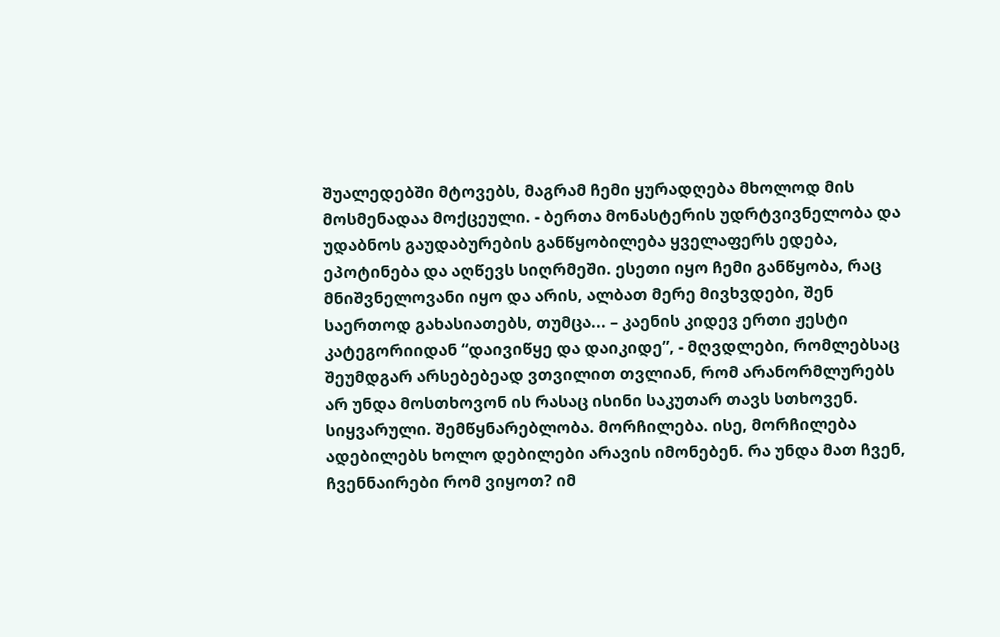შუალედებში მტოვებს, მაგრამ ჩემი ყურადღება მხოლოდ მის მოსმენადაა მოქცეული. - ბერთა მონასტერის უდრტვივნელობა და უდაბნოს გაუდაბურების განწყობილება ყველაფერს ედება, ეპოტინება და აღწევს სიღრმეში. ესეთი იყო ჩემი განწყობა, რაც მნიშვნელოვანი იყო და არის, ალბათ მერე მივხვდები, შენ საერთოდ გახასიათებს, თუმცა... – კაენის კიდევ ერთი ჟესტი კატეგორიიდან “დაივიწყე და დაიკიდე”, - მღვდლები, რომლებსაც შეუმდგარ არსებებეად ვთვილით თვლიან, რომ არანორმლურებს არ უნდა მოსთხოვონ ის რასაც ისინი საკუთარ თავს სთხოვენ. სიყვარული. შემწყნარებლობა. მორჩილება. ისე, მორჩილება ადებილებს ხოლო დებილები არავის იმონებენ. რა უნდა მათ ჩვენ, ჩვენნაირები რომ ვიყოთ? იმ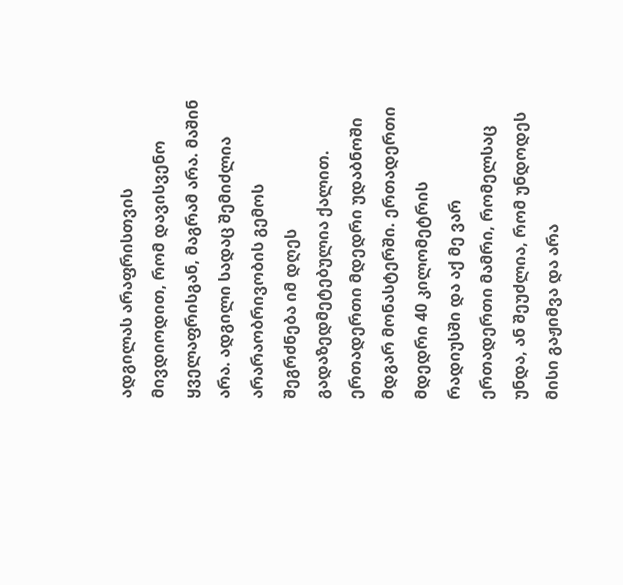ადგილას არაფრისთვის მივდიოდით, რომ დავისვენო ყველაფრისგან, მაგრამ არა. მაშინ არა. ადგილი სადაც შემიძლია არარაობრივობის გემოს შეგრძნება იმ დღეს გადაზედმეტებულია ქალით. ერთადერთი მდედრი უდაბნოში მდგარ მონასტერში. ერთადერთი მდედრი 40 კილომეტრის რადიუსში და აქ მე ვარ ერთადერთი მამრი, რომელსაც უნდა, ან შეუძლია, რომ უნდოდეს მისი გაჟიმვა და არა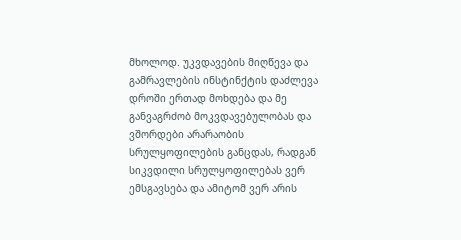მხოლოდ. უკვდავების მიღწევა და გამრავლების ინსტინქტის დაძლევა დროში ერთად მოხდება და მე განვაგრძობ მოკვდავებულობას და ვშორდები არარაობის სრულყოფილების განცდას, რადგან სიკვდილი სრულყოფილებას ვერ ემსგავსება და ამიტომ ვერ არის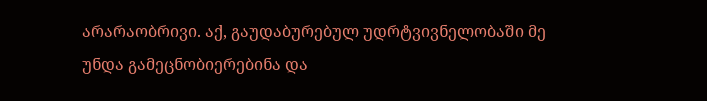არარაობრივი. აქ, გაუდაბურებულ უდრტვივნელობაში მე უნდა გამეცნობიერებინა და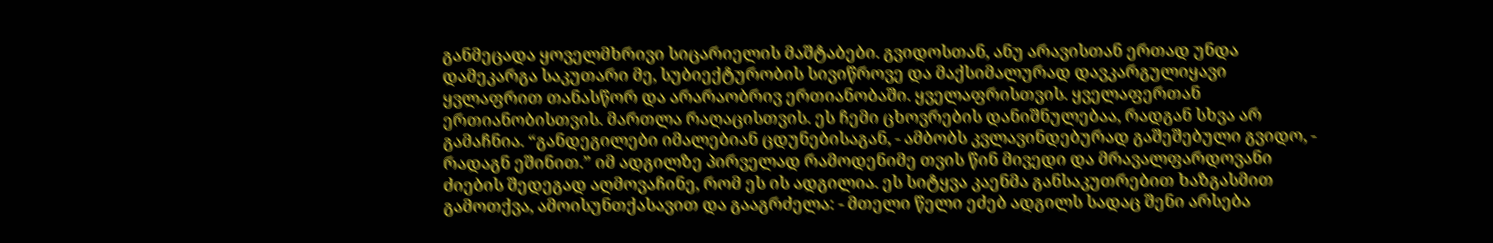განმეცადა ყოველმხრივი სიცარიელის მაშტაბები. გვიდოსთან, ანუ არავისთან ერთად უნდა დამეკარგა საკუთარი მე, სუბიექტურობის სივიწროვე და მაქსიმალურად დავკარგულიყავი ყვლაფრით თანასწორ და არარაობრივ ერთიანობაში. ყველაფრისთვის. ყველაფერთან ერთიანობისთვის. მართლა რაღაცისთვის. ეს ჩემი ცხოვრების დანიშნულებაა, რადგან სხვა არ გამაჩნია. “განდეგილები იმალებიან ცდუნებისაგან, - ამბობს კვლავინდებურად გაშეშებული გვიდო, - რადაგნ ეშინით.” იმ ადგილზე პირველად რამოდენიმე თვის წინ მივედი და მრავალფარდოვანი ძიების შედეგად აღმოვაჩინე, რომ ეს ის ადგილია. ეს სიტყვა კაენმა განსაკუთრებით ხაზგასმით გამოთქვა, ამოისუნთქასავით და გააგრძელა: - მთელი წელი ეძებ ადგილს სადაც შენი არსება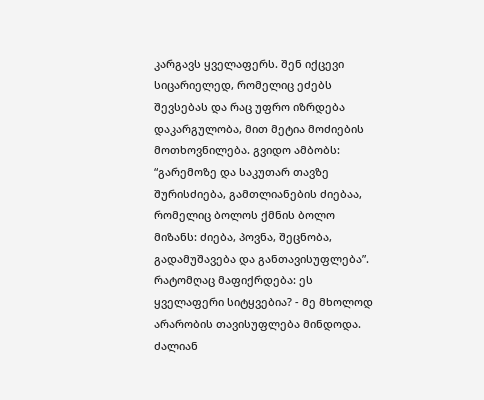კარგავს ყველაფერს. შენ იქცევი სიცარიელედ, რომელიც ეძებს შევსებას და რაც უფრო იზრდება დაკარგულობა, მით მეტია მოძიების მოთხოვნილება. გვიდო ამბობს: “გარემოზე და საკუთარ თავზე შურისძიება, გამთლიანების ძიებაა, რომელიც ბოლოს ქმნის ბოლო მიზანს: ძიება, პოვნა, შეცნობა, გადამუშავება და განთავისუფლება”. რატომღაც მაფიქრდება: ეს ყველაფერი სიტყვებია? - მე მხოლოდ არარობის თავისუფლება მინდოდა. ძალიან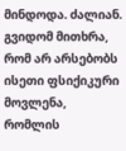მინდოდა. ძალიან. გვიდომ მითხრა, რომ არ არსებობს ისეთი ფსიქიკური მოვლენა, რომლის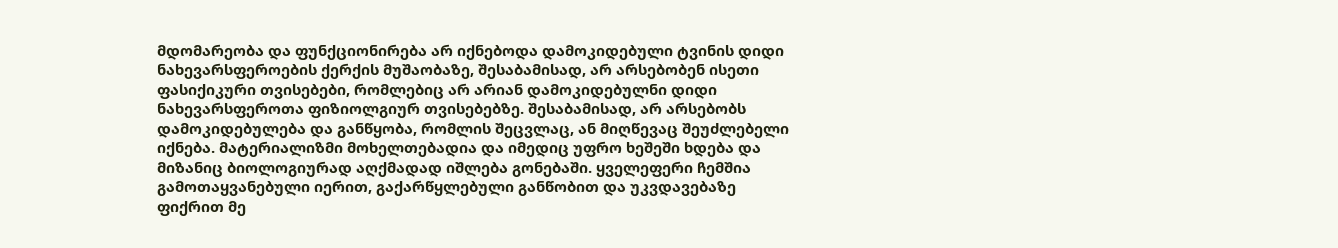მდომარეობა და ფუნქციონირება არ იქნებოდა დამოკიდებული ტვინის დიდი ნახევარსფეროების ქერქის მუშაობაზე, შესაბამისად, არ არსებობენ ისეთი ფასიქიკური თვისებები, რომლებიც არ არიან დამოკიდებულნი დიდი ნახევარსფეროთა ფიზიოლგიურ თვისებებზე. შესაბამისად, არ არსებობს დამოკიდებულება და განწყობა, რომლის შეცვლაც, ან მიღწევაც შეუძლებელი იქნება. მატერიალიზმი მოხელთებადია და იმედიც უფრო ხეშეში ხდება და მიზანიც ბიოლოგიურად აღქმადად იშლება გონებაში. ყველეფერი ჩემშია გამოთაყვანებული იერით, გაქარწყლებული განწობით და უკვდავებაზე ფიქრით მე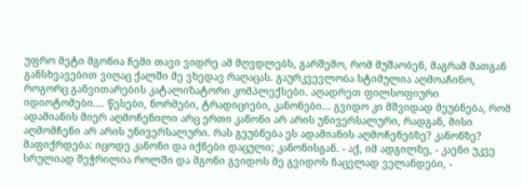უფრო მეტი მგონია ჩემი თავი ვიდრე ამ მღვდლებს, გარშემო, რომ მუშაობენ, მაგრამ მათგან განსხვავებით ვიღაც ქალში მე ვხედავ რაღაცას. გაურკვევლობა სტიმულია აღმოაჩინო, როგორც განვითარების კატალიზატორი კომპლექსები. აღადრეთ ფილსოფიური იდიოტომები.... წესები, ნორმები, ტრადიციები, კანონები... გვიდო კი მშვიდად მეუბნება, რომ ადამიანის მიერ აღმოჩენილი არც ერთი კანონი არ არის უნივერსალური, რადგან, მისი აღმომჩენი არ არის უნივერსალური. რას გეუბნება ეს ადამიანის აღმოჩენებზე? კანონზე? მაფიქრდება: იცოდე კანონი და იქნები დაცული; კანონისგან. - აქ, იმ ადგილზე, - კაენი უკვე სრულიად შეჭრილია როლში და მგონი გვიდოს მე გვიდოს ნაცვლად ველანდები, -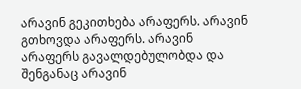არავინ გეკითხება არაფერს. არავინ გთხოვდა არაფერს. არავინ არაფერს გავალდებულობდა და შენგანაც არავინ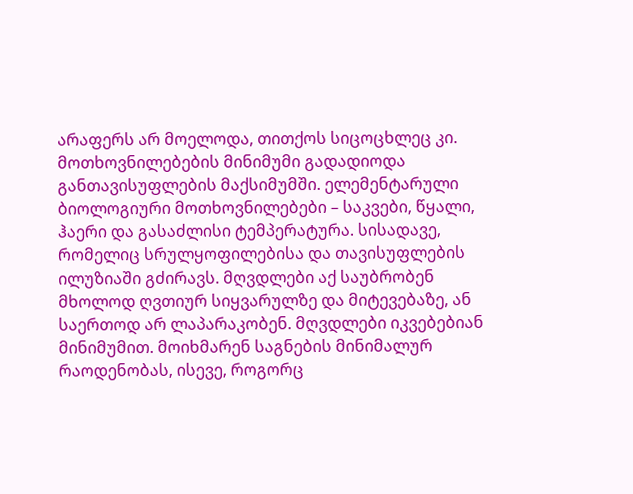არაფერს არ მოელოდა, თითქოს სიცოცხლეც კი. მოთხოვნილებების მინიმუმი გადადიოდა განთავისუფლების მაქსიმუმში. ელემენტარული ბიოლოგიური მოთხოვნილებები – საკვები, წყალი, ჰაერი და გასაძლისი ტემპერატურა. სისადავე, რომელიც სრულყოფილებისა და თავისუფლების ილუზიაში გძირავს. მღვდლები აქ საუბრობენ მხოლოდ ღვთიურ სიყვარულზე და მიტევებაზე, ან საერთოდ არ ლაპარაკობენ. მღვდლები იკვებებიან მინიმუმით. მოიხმარენ საგნების მინიმალურ რაოდენობას, ისევე, როგორც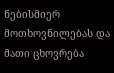ნებისმიერ მოთხოვნილებას და მათი ცხოვრება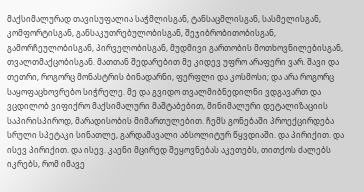მაქსიმალურად თავისუფალია საჭმლისგან, ტანსაცმლისგან, სასმელისგან, კომფორტისგან, განსაკუთრებულობისგან, შეჯიბრობითობისგან, გამორჩეულობისგან, პირველობისგან, მუდმივი გართობის მოთხოვნილებისგან, თვალთმაქცობისგან. მათთან შედარებით მე კიდევ უფრო არაფერი ვარ. შავი და თეთრი, როგორც მონასტრის ბინადარნი, ფერფლი და კოსმოსი; და არა როგორც საყოფაცხოვრებო სიჭრელე. მე და გვიდო თვალმიბნედილნი ვდგავართ და ვცდილობ ვიფიქრო მაქსიმალური მაშტაბებით, მინიმალური დეტალიზაციის საპირისპიროდ, მარადისობის მიმართულებით. ჩემს გონებაში პროექცირდება სრული სპეტაკი სინათლე, გარდამავალი აბსოლიტურ წყვდიაში. და პირიქით. და ისევ პირიქით. და ისევ. კაენი მცირედ შეყოვნებას აკეთებს, თითქოს ძალებს იკრებს, რომ იმავე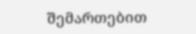შემართებით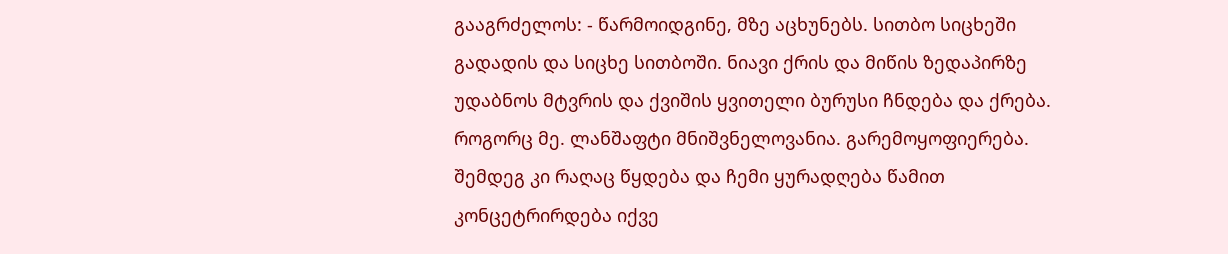გააგრძელოს: - წარმოიდგინე, მზე აცხუნებს. სითბო სიცხეში გადადის და სიცხე სითბოში. ნიავი ქრის და მიწის ზედაპირზე უდაბნოს მტვრის და ქვიშის ყვითელი ბურუსი ჩნდება და ქრება. როგორც მე. ლანშაფტი მნიშვნელოვანია. გარემოყოფიერება. შემდეგ კი რაღაც წყდება და ჩემი ყურადღება წამით კონცეტრირდება იქვე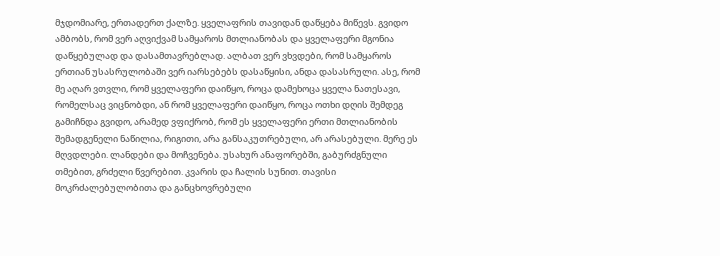მჯდომიარე, ერთადერთ ქალზე. ყველაფრის თავიდან დაწყება მიწევს. გვიდო ამბობს, რომ ვერ აღვიქვამ სამყაროს მთლიანობას და ყველაფერი მგონია დაწყებულად და დასამთავრებლად. ალბათ ვერ ვხვდები, რომ სამყაროს ერთიან უსასრულობაში ვერ იარსებებს დასაწყისი, ანდა დასასრული. ასე, რომ მე აღარ ვთვლი, რომ ყველაფერი დაიწყო, როცა დამეხოცა ყველა ნათესავი, რომელსაც ვიცნობდი, ან რომ ყველაფერი დაიწყო, როცა ოთხი დღის შემდეგ გამიჩნდა გვიდო, არამედ ვფიქრობ, რომ ეს ყველაფერი ერთი მთლიანობის შემადგენელი ნაწილია, რიგითი, არა განსაკუთრებული, არ არასებული. მერე ეს მღვდლები. ლანდები და მოჩვენება. უსახურ ანაფორებში, გაბურძგნული თმებით, გრძელი წვერებით. კვარის და ჩალის სუნით. თავისი მოკრძალებულობითა და განცხოვრებული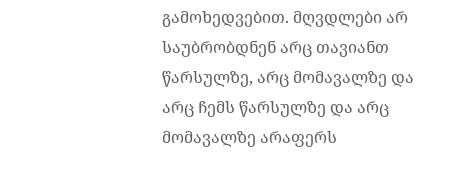გამოხედვებით. მღვდლები არ საუბრობდნენ არც თავიანთ წარსულზე, არც მომავალზე და არც ჩემს წარსულზე და არც მომავალზე არაფერს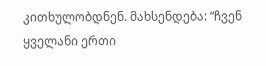კითხულობდნენ. მახსენდება: “ჩვენ ყველანი ერთი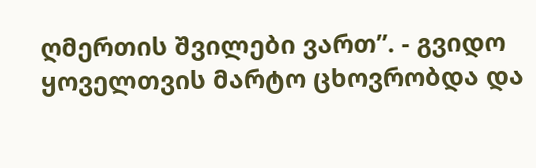ღმერთის შვილები ვართ”. - გვიდო ყოველთვის მარტო ცხოვრობდა და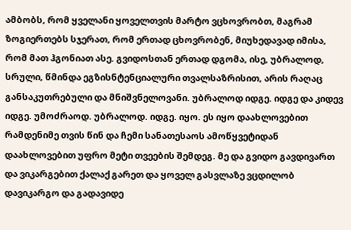ამბობს, რომ ყველანი ყოველთვის მარტო ვცხოვრობთ, მაგრამ ზოგიერთებს სჯერათ, რომ ერთად ცხოვრობენ, მიუხედავად იმისა, რომ მათ ჰგონიათ ასე. გვიდოსთან ერთად დგომა, ისე, უბრალოდ, სრული, წმინდა ეგზისნტენციალური თვალსაზრისით, არის რაღაც განსაკუთრებული და მნიშვნელოვანი. უბრალოდ იდგე. იდგე და კიდევ იდგე. უმოძრაოდ. უბრალოდ. იდგე. იყო. ეს იყო დაახლოვებით რამდენიმე თვის წინ და ჩემი სანათესაოს ამოწყვეტიდან დაახლოვებით უფრო მეტი თვეების შემდეგ. მე და გვიდო გავდივართ და ვიკარგებით ქალაქ გარეთ და ყოველ გასვლაზე ვცდილობ დავიკარგო და გადავიდე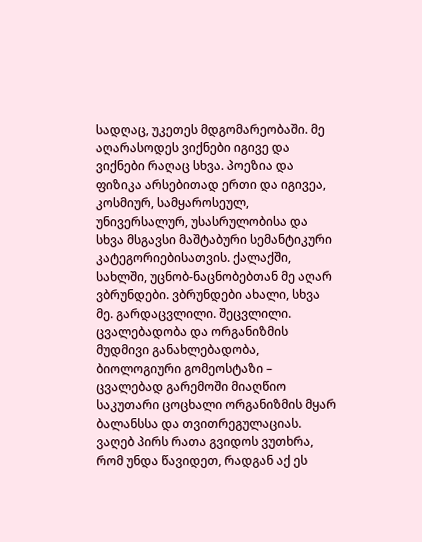სადღაც, უკეთეს მდგომარეობაში. მე აღარასოდეს ვიქნები იგივე და ვიქნები რაღაც სხვა. პოეზია და ფიზიკა არსებითად ერთი და იგივეა, კოსმიურ, სამყაროსეულ, უნივერსალურ, უსასრულობისა და სხვა მსგავსი მაშტაბური სემანტიკური კატეგორიებისათვის. ქალაქში, სახლში, უცნობ-ნაცნობებთან მე აღარ ვბრუნდები. ვბრუნდები ახალი, სხვა მე. გარდაცვლილი. შეცვლილი. ცვალებადობა და ორგანიზმის მუდმივი განახლებადობა, ბიოლოგიური გომეოსტაზი – ცვალებად გარემოში მიაღწიო საკუთარი ცოცხალი ორგანიზმის მყარ ბალანსსა და თვითრეგულაციას. ვაღებ პირს რათა გვიდოს ვუთხრა, რომ უნდა წავიდეთ, რადგან აქ ეს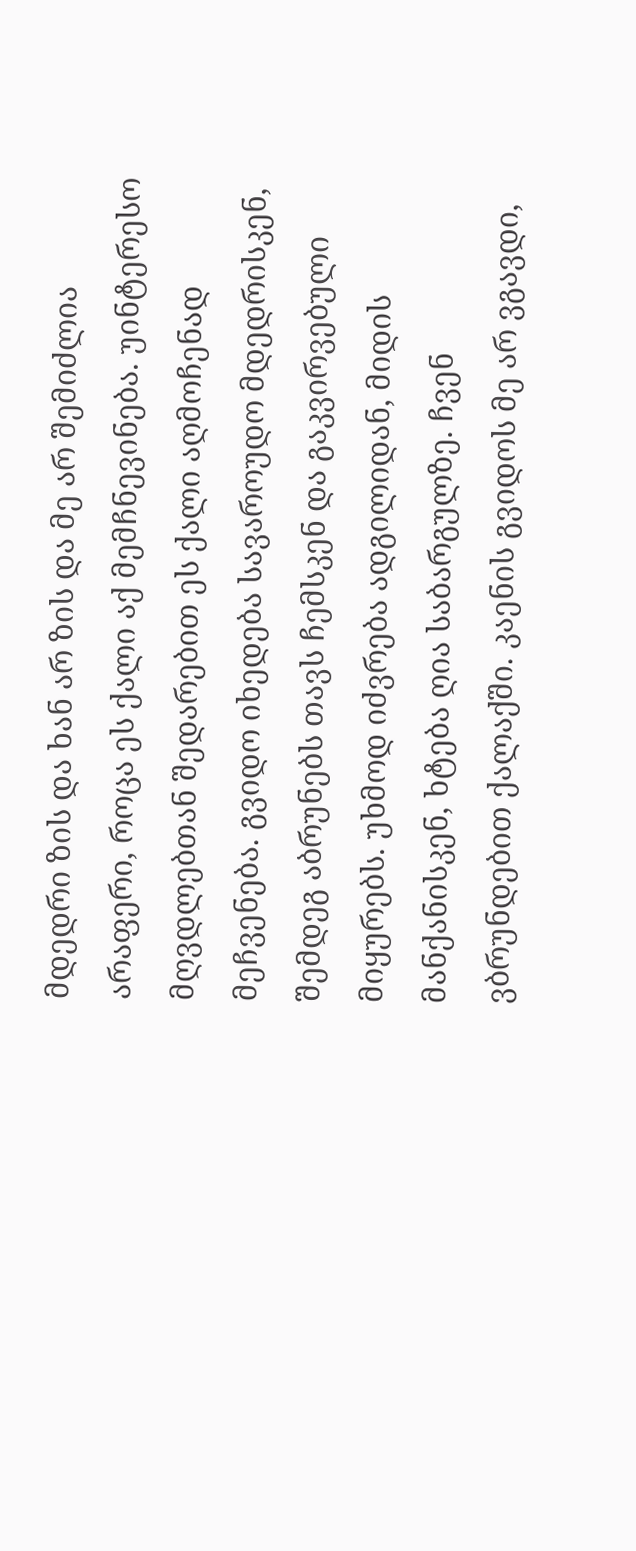მდედრი ზის და ხან არ ზის და მე არ შემიძლია არაფერი, როცა ეს ქალი აქ მემჩნევინება. უინტერესო მღვდლებთან შედარებით ეს ქალი აღმოჩენად მეჩვენება. გვიდო იხედება სავაროუდო მდედრისკენ, შემდეგ აბრუნებს თავს ჩემსკენ და გაკვირვებული მიყურებს. უხმოდ იძვრება ადგილიდან, მიდის მანქანისკენ, ხტება ღია საბარგულზე. ჩვენ ვბრუნდებით ქალაქში. კაენის გვიდოს მე არ ვგავდი,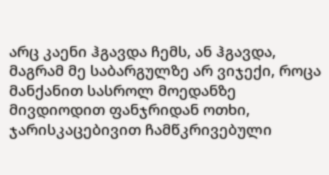არც კაენი ჰგავდა ჩემს, ან ჰგავდა, მაგრამ მე საბარგულზე არ ვიჯექი, როცა მანქანით სასროლ მოედანზე მივდიოდით ფანჯრიდან ოთხი, ჯარისკაცებივით ჩამწკრივებული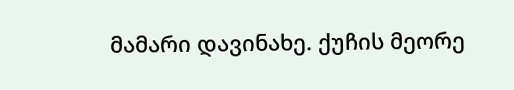მამარი დავინახე. ქუჩის მეორე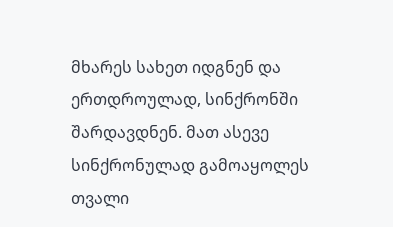მხარეს სახეთ იდგნენ და ერთდროულად, სინქრონში შარდავდნენ. მათ ასევე სინქრონულად გამოაყოლეს თვალი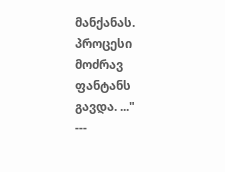მანქანას. პროცესი მოძრავ ფანტანს გავდა. ..."
---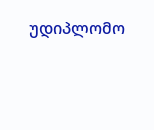უდიპლომო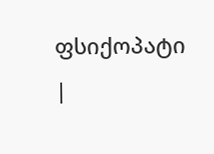ფსიქოპატი
|